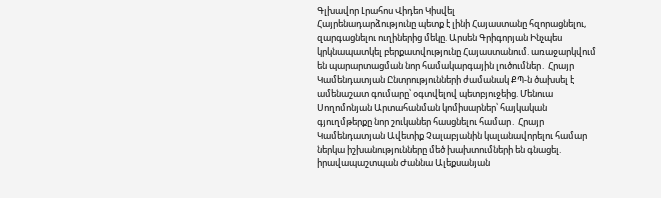Գլխավոր Լրահոս Վիդեո Կիսվել
Հայրենադարձությունը պետք է լինի Հայաստանը հզորացնելու, զարգացնելու ուղիներից մեկը. Արսեն Գրիգորյան Ինչպես կրկնապատկել բերքատվությունը Հայաստանում. առաջարկվում են պարարտացման նոր համակարգային լուծումներ․ Հրայր Կամենդատյան Ընտրությունների ժամանակ ՔՊ-ն ծախսել է ամենաշատ գումարը՝ օգտվելով պետբյուջեից. Մենուա Սողոմոնյան Արտահանման կոմիսարներ՝ հայկական գյուղմթերքը նոր շուկաներ հասցնելու համար․ Հրայր Կամենդատյան Ավետիք Չալաբյանին կալանավորելու համար ներկա իշխանությունները մեծ խախտումների են գնացել. իրավապաշտպան Ժաննա Ալեքսանյան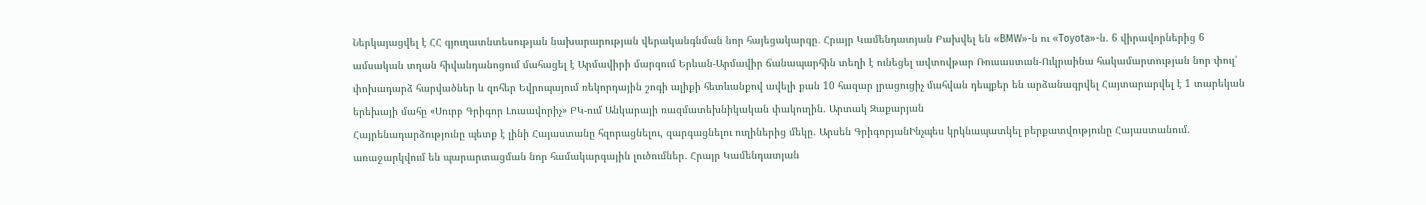Ներկայացվել է ՀՀ գյուղատնտեսության նախարարության վերականգնման նոր հայեցակարգը․ Հրայր Կամենդատյան Բախվել են «BMW»-ն ու «Toyota»-ն. 6 վիրավորներից 6 ամսական տղան հիվանդանոցում մահացել է Արմավիրի մարզում Երևան-Արմավիր ճանապարհին տեղի է ունեցել ավտովթար Ռուսաստան-Ուկրաինա հակամարտության նոր փուլ՝ փոխադարձ հարվածներ և զոհեր Եվրոպայում ռեկորդային շոգի ալիքի հետևանքով ավելի քան 10 հազար լրացուցիչ մահվան դեպքեր են արձանագրվել Հայտարարվել է 1 տարեկան երեխայի մահը «Սուրբ Գրիգոր Լուսավորիչ» ԲԿ-ում Անկարայի ռազմատեխնիկական փակուղին. Արտակ Զաքարյան
Հայրենադարձությունը պետք է լինի Հայաստանը հզորացնելու, զարգացնելու ուղիներից մեկը. Արսեն ԳրիգորյանԻնչպես կրկնապատկել բերքատվությունը Հայաստանում. առաջարկվում են պարարտացման նոր համակարգային լուծումներ․ Հրայր Կամենդատյան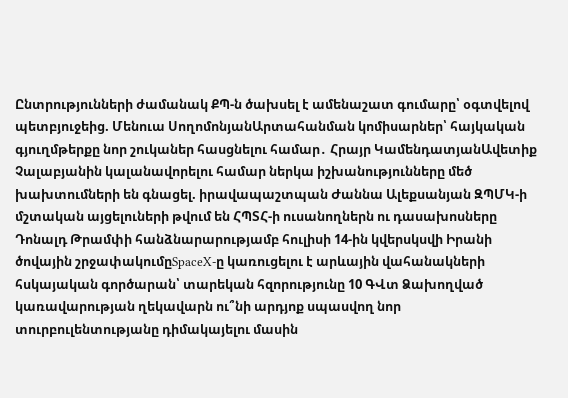Ընտրությունների ժամանակ ՔՊ-ն ծախսել է ամենաշատ գումարը՝ օգտվելով պետբյուջեից. Մենուա ՍողոմոնյանԱրտահանման կոմիսարներ՝ հայկական գյուղմթերքը նոր շուկաներ հասցնելու համար․ Հրայր ԿամենդատյանԱվետիք Չալաբյանին կալանավորելու համար ներկա իշխանությունները մեծ խախտումների են գնացել. իրավապաշտպան Ժաննա Ալեքսանյան ԶՊՄԿ-ի մշտական այցելուների թվում են ՀՊՏՀ-ի ուսանողներն ու դասախոսները Դոնալդ Թրամփի հանձնարարությամբ հուլիսի 14-ին կվերսկսվի Իրանի ծովային շրջափակումըSpaceX-ը կառուցելու է արևային վահանակների հսկայական գործարան՝ տարեկան հզորությունը 10 ԳՎտ Ձախողված կառավարության ղեկավարն ու՞նի արդյոք սպասվող նոր տուրբուլենտությանը դիմակայելու մասին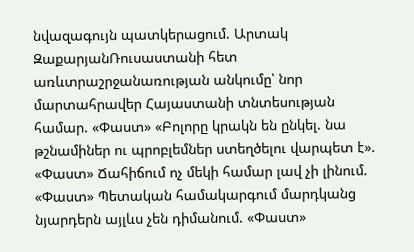նվազագույն պատկերացում. Արտակ ԶաքարյանՌուսաստանի հետ առևտրաշրջանառության անկումը՝ նոր մարտահրավեր Հայաստանի տնտեսության համար. «Փաստ» «Բոլորը կրակն են ընկել. նա թշնամիներ ու պրոբլեմներ ստեղծելու վարպետ է». «Փաստ» Ճահիճում ոչ մեկի համար լավ չի լինում. «Փաստ» Պետական համակարգում մարդկանց նյարդերն այլևս չեն դիմանում. «Փաստ»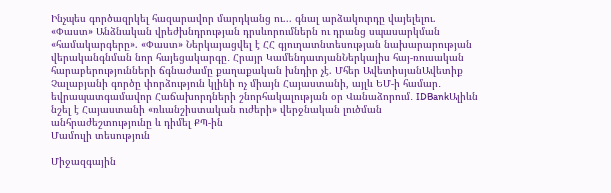Ինչպես գործազրկել հազարավոր մարդկանց ու... գնալ արձակուրդը վայելելու. «Փաստ» Անձնական վրեժխնդրության դրսևորումներն ու դրանց սպասարկման «համակարգերը». «Փաստ» Ներկայացվել է ՀՀ գյուղատնտեսության նախարարության վերականգնման նոր հայեցակարգը․ Հրայր ԿամենդատյանՆերկայիս հայ-ռուսական հարաբերությունների ճգնաժամը քաղաքական խնդիր չէ. Մհեր ԱվետիսյանԱվետիք Չալաբյանի գործը փորձություն կլինի ոչ միայն Հայաստանի, այլև ԵՄ-ի համար․ եվրապատգամավոր Հաճախորդների շնորհակալության օր Վանաձորում․ IDBankԱլիևն նշել է Հայաստանի «ռևանշիստական ուժերի» վերջնական լուծման անհրաժեշտությունը և դիմել ՔՊ-ին
Մամուլի տեսություն

Միջազգային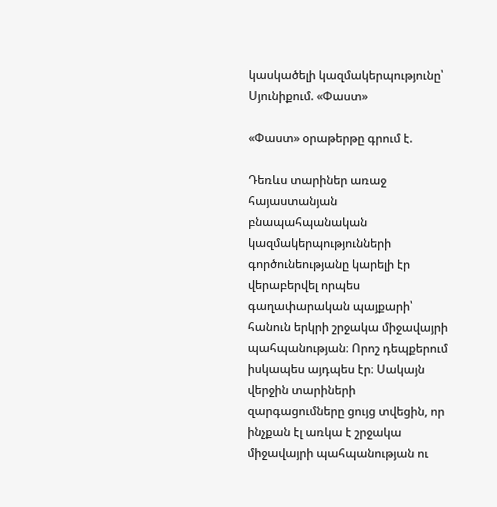կասկածելի կազմակերպությունը՝ Սյունիքում. «Փաստ»

«Փաստ» օրաթերթը գրում է.

Դեռևս տարիներ առաջ հայաստանյան բնապահպանական կազմակերպությունների գործունեությանը կարելի էր վերաբերվել որպես գաղափարական պայքարի՝ հանուն երկրի շրջակա միջավայրի պահպանության։ Որոշ դեպքերում իսկապես այդպես էր։ Սակայն վերջին տարիների զարգացումները ցույց տվեցին, որ ինչքան էլ առկա է շրջակա միջավայրի պահպանության ու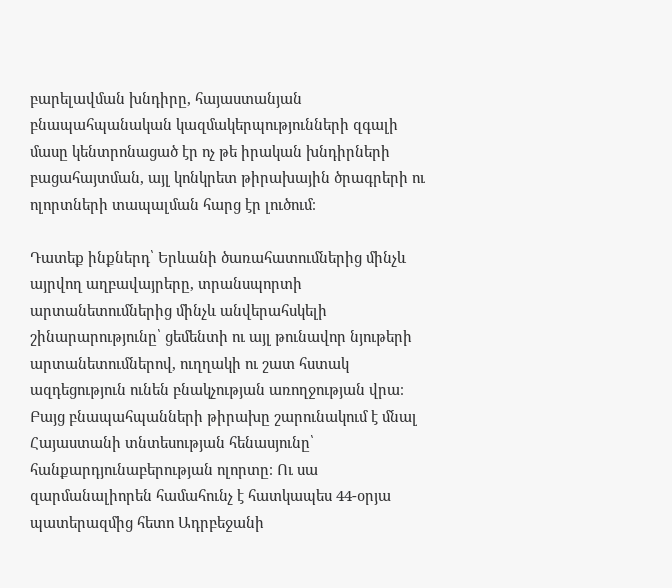բարելավման խնդիրը, հայաստանյան բնապահպանական կազմակերպությունների զգալի մասը կենտրոնացած էր ոչ թե իրական խնդիրների բացահայտման, այլ կոնկրետ թիրախային ծրագրերի ու ոլորտների տապալման հարց էր լուծում։

Դատեք ինքներդ՝ Երևանի ծառահատումներից մինչև այրվող աղբավայրերը, տրանսպորտի արտանետումներից մինչև անվերահսկելի շինարարությունը՝ ցեմենտի ու այլ թունավոր նյութերի արտանետումներով, ուղղակի ու շատ հստակ ազդեցություն ունեն բնակչության առողջության վրա։ Բայց բնապահպանների թիրախը շարունակում է մնալ Հայաստանի տնտեսության հենասյունը՝ հանքարդյունաբերության ոլորտը։ Ու սա զարմանալիորեն համահունչ է հատկապես 44-օրյա պատերազմից հետո Ադրբեջանի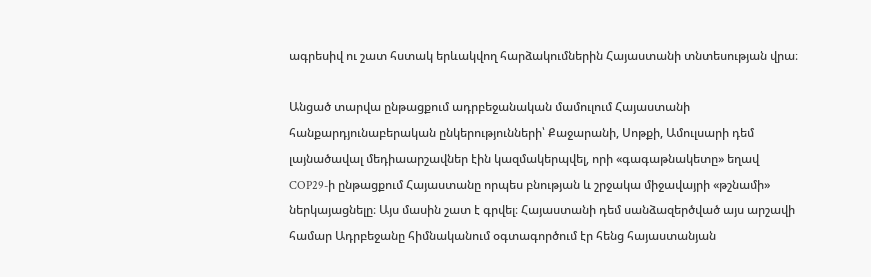ագրեսիվ ու շատ հստակ երևակվող հարձակումներին Հայաստանի տնտեսության վրա։

Անցած տարվա ընթացքում ադրբեջանական մամուլում Հայաստանի հանքարդյունաբերական ընկերությունների՝ Քաջարանի, Սոթքի, Ամուլսարի դեմ լայնածավալ մեդիաարշավներ էին կազմակերպվել, որի «գագաթնակետը» եղավ COP29-ի ընթացքում Հայաստանը որպես բնության և շրջակա միջավայրի «թշնամի» ներկայացնելը։ Այս մասին շատ է գրվել։ Հայաստանի դեմ սանձազերծված այս արշավի համար Ադրբեջանը հիմնականում օգտագործում էր հենց հայաստանյան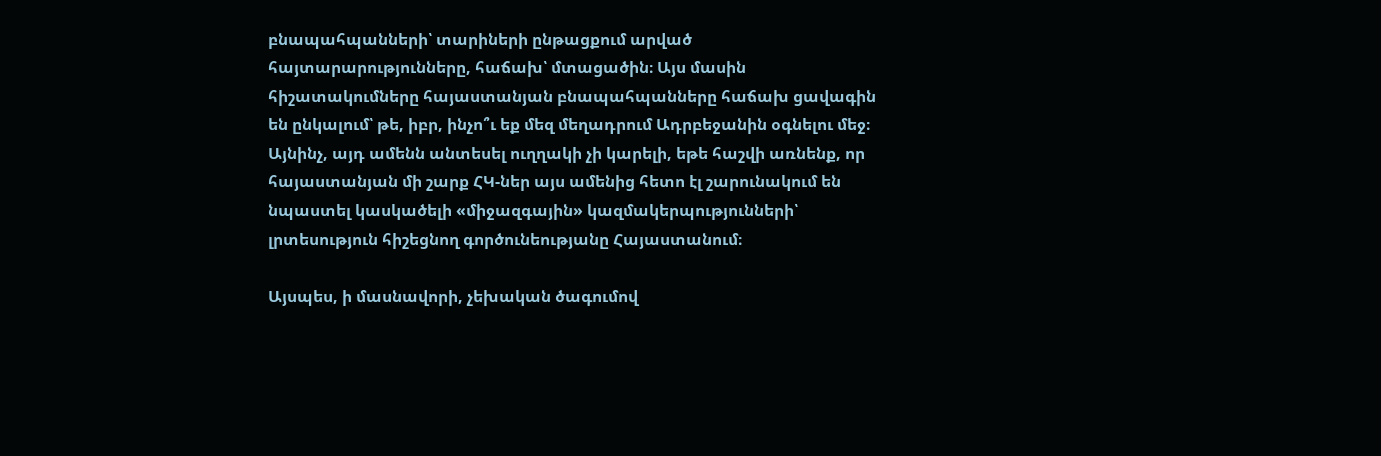բնապահպանների՝ տարիների ընթացքում արված հայտարարությունները, հաճախ՝ մտացածին։ Այս մասին հիշատակումները հայաստանյան բնապահպանները հաճախ ցավագին են ընկալում՝ թե, իբր, ինչո՞ւ եք մեզ մեղադրում Ադրբեջանին օգնելու մեջ։ Այնինչ, այդ ամենն անտեսել ուղղակի չի կարելի, եթե հաշվի առնենք, որ հայաստանյան մի շարք ՀԿ-ներ այս ամենից հետո էլ շարունակում են նպաստել կասկածելի «միջազգային» կազմակերպությունների՝ լրտեսություն հիշեցնող գործունեությանը Հայաստանում։

Այսպես, ի մասնավորի, չեխական ծագումով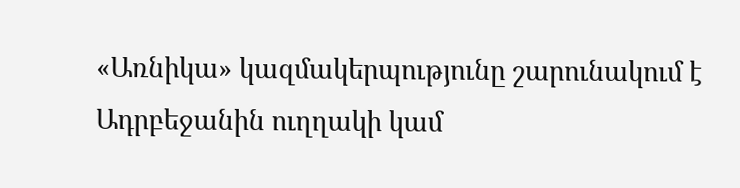«Առնիկա» կազմակերպությունը շարունակում է Ադրբեջանին ուղղակի կամ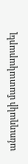անուղղակի մատակարարել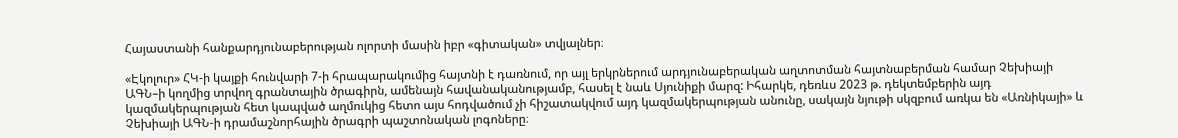Հայաստանի հանքարդյունաբերության ոլորտի մասին իբր «գիտական» տվյալներ։

«Էկոլուր» ՀԿ-ի կայքի հունվարի 7-ի հրապարակումից հայտնի է դառնում, որ այլ երկրներում արդյունաբերական աղտոտման հայտնաբերման համար Չեխիայի ԱԳՆ–ի կողմից տրվող գրանտային ծրագիրն, ամենայն հավանականությամբ, հասել է նաև Սյունիքի մարզ: Իհարկե, դեռևս 2023 թ. դեկտեմբերին այդ կազմակերպության հետ կապված աղմուկից հետո այս հոդվածում չի հիշատակվում այդ կազմակերպության անունը, սակայն նյութի սկզբում առկա են «Առնիկայի» և Չեխիայի ԱԳՆ-ի դրամաշնորհային ծրագրի պաշտոնական լոգոները։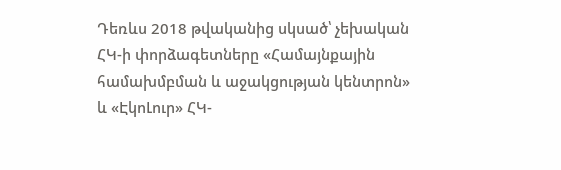Դեռևս 2018 թվականից սկսած՝ չեխական ՀԿ-ի փորձագետները «Համայնքային համախմբման և աջակցության կենտրոն» և «ԷկոԼուր» ՀԿ-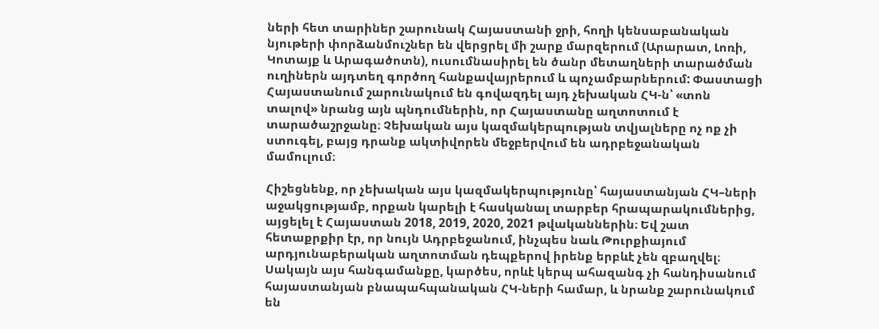ների հետ տարիներ շարունակ Հայաստանի ջրի, հողի կենսաբանական նյութերի փորձանմուշներ են վերցրել մի շարք մարզերում (Արարատ, Լոռի, Կոտայք և Արագածոտն), ուսումնասիրել են ծանր մետաղների տարածման ուղիներն այդտեղ գործող հանքավայրերում և պոչամբարներում: Փաստացի Հայաստանում շարունակում են գովազդել այդ չեխական ՀԿ-ն՝ «տոն տալով» նրանց այն պնդումներին, որ Հայաստանը աղտոտում է տարածաշրջանը։ Չեխական այս կազմակերպության տվյալները ոչ ոք չի ստուգել, բայց դրանք ակտիվորեն մեջբերվում են ադրբեջանական մամուլում։

Հիշեցնենք, որ չեխական այս կազմակերպությունը՝ հայաստանյան ՀԿ–ների աջակցությամբ, որքան կարելի է հասկանալ տարբեր հրապարակումներից, այցելել է Հայաստան 2018, 2019, 2020, 2021 թվականներին։ Եվ շատ հետաքրքիր էր, որ նույն Ադրբեջանում, ինչպես նաև Թուրքիայում արդյունաբերական աղտոտման դեպքերով իրենք երբևէ չեն զբաղվել։ Սակայն այս հանգամանքը, կարծես, որևէ կերպ ահազանգ չի հանդիսանում հայաստանյան բնապահպանական ՀԿ-ների համար, և նրանք շարունակում են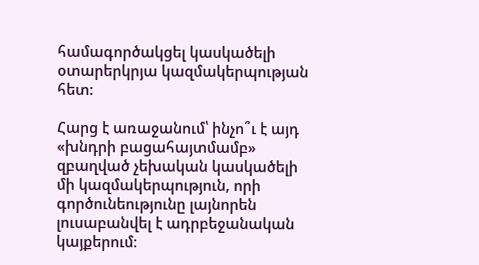համագործակցել կասկածելի օտարերկրյա կազմակերպության հետ:

Հարց է առաջանում՝ ինչո՞ւ է այդ «խնդրի բացահայտմամբ» զբաղված չեխական կասկածելի մի կազմակերպություն, որի գործունեությունը լայնորեն լուսաբանվել է ադրբեջանական կայքերում։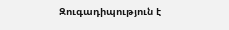Զուգադիպություն է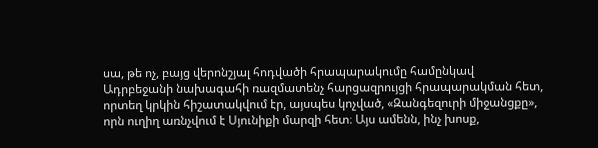սա, թե ոչ, բայց վերոնշյալ հոդվածի հրապարակումը համընկավ Ադրբեջանի նախագահի ռազմատենչ հարցազրույցի հրապարակման հետ, որտեղ կրկին հիշատակվում էր, այսպես կոչված, «Զանգեզուրի միջանցքը», որն ուղիղ առնչվում է Սյունիքի մարզի հետ։ Այս ամենն, ինչ խոսք,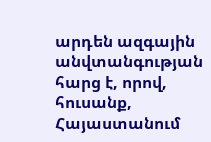արդեն ազգային անվտանգության հարց է, որով, հուսանք, Հայաստանում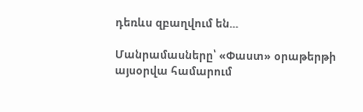դեռևս զբաղվում են...

Մանրամասները՝ «Փաստ» օրաթերթի այսօրվա համարում